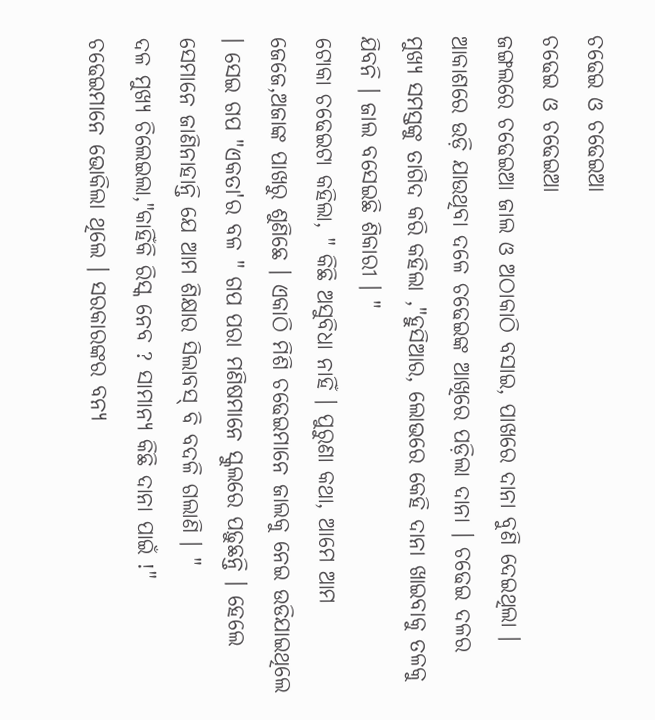ଚଢେଇ ଓ ଚଢେଇଆ
ଚଢେଇ ଓ ଚଢେଇଆ
ଜଙ୍ଗଲରେ ଚଢେଇଆ ଜାଲ ଓ ଅଠାକାଠି ବସାଇ, ପାଖରେ ଦାନା ବୁଣି ଦେଇଥିଲା ।
ଆକାଶରେ ଉଡ଼ି ଯାଉଥିବା ଦଳେ ଚଢେଇଙ୍କ ଆଖିରେ ପଡ଼ିଲା ଦାନା । ଚଢେଇ ଦଳର ମୁଖ୍ୟ ସମସ୍ତଙ୍କୁ ତାଗିଦ କରି କହିଲା ,"ହୁସିଆର, ଲୋଭରେ କେହି ଦାନା ଖାଇବାକୁ ତଳକୁ ଯିବନି । ଜାଲ ବସେଇଛି ଶିକାରୀ । "
ଟୋକା ଚଢେଇଟା କହିଲା, " କିଛି ଅସୁବିଧା ନାହିଁ । ପୁରୁଣା କଥା, ଆମେ ଆମ ଜେଜେ,ଅଜାଙ୍କ ପାଖରୁ ଶୁଣିଛେ । ଏକାଠି ମିଶି ଚଢେଇମାନେ ଜାଲକୁ ନେଇ ଉଡିଯାଇଥିଲେ । ସେଇ ଗପ "ଏକତା'ର ବଳ " ଗପ ପରା ମଣିଷମାନେ ସ୍କୁଲରେ ପଢ଼ୁଛନ୍ତି । ହେଲେ ସେମାନେ ଜାଣିନାହାନ୍ତି ଯେ ଆମ ଶିକ୍ଷାର ସିଲାବସ୍ ବି ବଦଳି ଗଲାଣି । "
ଦଳ ମୁଖ୍ୟ ଚିଲେଇଲା,"କାହିଁକି ରିସ୍କ ନେବ ? ସାମାନ୍ୟ କିଛି ଦାନା ପାଇଁ !"
ଚଢେଇମାନେ ଭୋକିଲା ଥିଲେ । ସରକାରଙ୍କର ବନ୍ୟ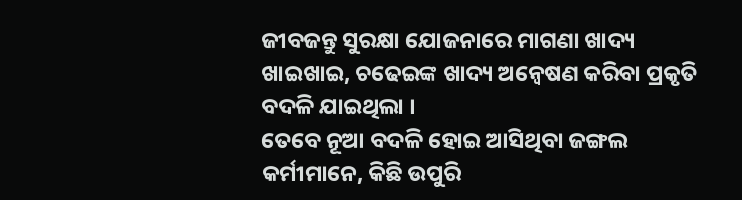ଜୀବଜନ୍ତୁ ସୁରକ୍ଷା ଯୋଜନାରେ ମାଗଣା ଖାଦ୍ୟ ଖାଇଖାଇ, ଚଢେଇଙ୍କ ଖାଦ୍ୟ ଅନ୍ଵେଷଣ କରିବା ପ୍ରକୃତି ବଦଳି ଯାଇଥିଲା ।
ତେବେ ନୂଆ ବଦଳି ହୋଇ ଆସିଥିବା ଜଙ୍ଗଲ କର୍ମୀମାନେ, କିଛି ଉପୁରି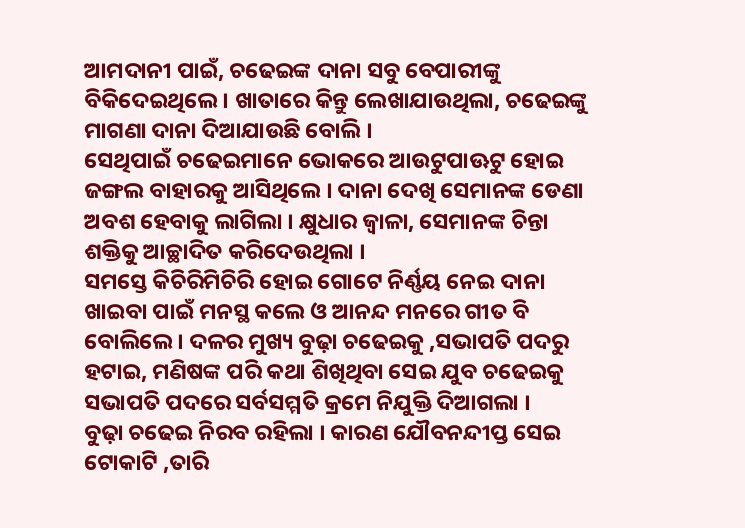ଆମଦାନୀ ପାଇଁ, ଚଢେଇଙ୍କ ଦାନା ସବୁ ବେପାରୀଙ୍କୁ ବିକିଦେଇଥିଲେ । ଖାତାରେ କିନ୍ତୁ ଲେଖାଯାଉଥିଲା, ଚଢେଇଙ୍କୁ ମାଗଣା ଦାନା ଦିଆଯାଉଛି ବୋଲି ।
ସେଥିପାଇଁ ଚଢେଇମାନେ ଭୋକରେ ଆଉଟୁପାଊଟୁ ହୋଇ ଜଙ୍ଗଲ ବାହାରକୁ ଆସିଥିଲେ । ଦାନା ଦେଖି ସେମାନଙ୍କ ଡେଣା ଅବଶ ହେବାକୁ ଲାଗିଲା । କ୍ଷୁଧାର ଜ୍ବାଳା, ସେମାନଙ୍କ ଚିନ୍ତା ଶକ୍ତିକୁ ଆଚ୍ଛାଦିତ କରିଦେଉଥିଲା ।
ସମସ୍ତେ କିଚିରିମିଚିରି ହୋଇ ଗୋଟେ ନିର୍ଣ୍ଣୟ ନେଇ ଦାନା ଖାଇବା ପାଇଁ ମନସ୍ଥ କଲେ ଓ ଆନନ୍ଦ ମନରେ ଗୀତ ବି ବୋଲିଲେ । ଦଳର ମୁଖ୍ୟ ବୁଢ଼ା ଚଢେଇକୁ ,ସଭାପତି ପଦରୁ ହଟାଇ, ମଣିଷଙ୍କ ପରି କଥା ଶିଖିଥିବା ସେଇ ଯୁବ ଚଢେଇକୁ ସଭାପତି ପଦରେ ସର୍ବସମ୍ମତି କ୍ରମେ ନିଯୁକ୍ତି ଦିଆଗଲା ।
ବୁଢ଼ା ଚଢେଇ ନିରବ ରହିଲା । କାରଣ ଯୌବନନ୍ଦୀପ୍ତ ସେଇ ଟୋକାଟି ,ତାରି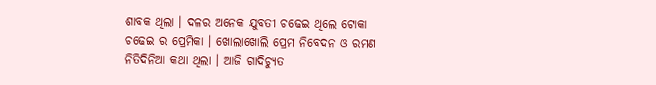ଶାବକ ଥିଲା । ଦଳର ଅନେକ ଯୁବତୀ ଚଢେଇ ଥିଲେ ଟୋକା ଚଢେଇ ର ପ୍ରେମିକା । ଖୋଲାଖୋଲି ପ୍ରେମ ନିବେଦନ ଓ ରମଣ ନିତିଦିନିଆ କଥା ଥିଲା । ଆଜି ଗାଦିଚ୍ୟୁତ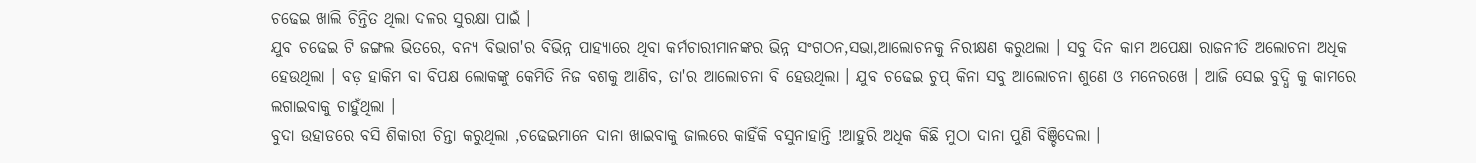ଚଢେଇ ଖାଲି ଚିନ୍ତିତ ଥିଲା ଦଳର ସୁରକ୍ଷା ପାଇଁ ।
ଯୁବ ଚଢେଇ ଟି ଜଙ୍ଗଲ ଭିତରେ, ବନ୍ୟ ବିଭାଗ'ର ବିଭିନ୍ନ ପାହ୍ୟାରେ ଥିବା କର୍ମଚାରୀମାନଙ୍କର ଭିନ୍ନ ସଂଗଠନ,ସଭା,ଆଲୋଚନକୁ ନିରୀକ୍ଷଣ କରୁଥଲା । ସବୁ ଦିନ କାମ ଅପେକ୍ଷା ରାଜନୀତି ଅଲୋଚନା ଅଧିକ ହେଉଥିଲା । ବଡ଼ ହାକିମ ବା ବିପକ୍ଷ ଲୋକଙ୍କୁ କେମିତି ନିଜ ବଶକୁ ଆଣିବ, ତା'ର ଆଲୋଚନା ବି ହେଉଥିଲା । ଯୁବ ଚଢେଇ ଚୁପ୍ କିନା ସବୁ ଆଲୋଚନା ଶୁଣେ ଓ ମନେରଖେ । ଆଜି ସେଇ ବୁଦ୍ଧି କୁ କାମରେ ଲଗାଇବାକୁ ଚାହୁଁଥିଲା ।
ବୁଦା ଉହାଡରେ ବସି ଶିକାରୀ ଚିନ୍ତା କରୁଥିଲା ,ଚଢେଇମାନେ ଦାନା ଖାଇବାକୁ ଜାଲରେ କାହିଁକି ବସୁନାହାନ୍ତି !ଆହୁରି ଅଧିକ କିଛି ମୁଠା ଦାନା ପୁଣି ବିଞ୍ଚିଦେଲା ।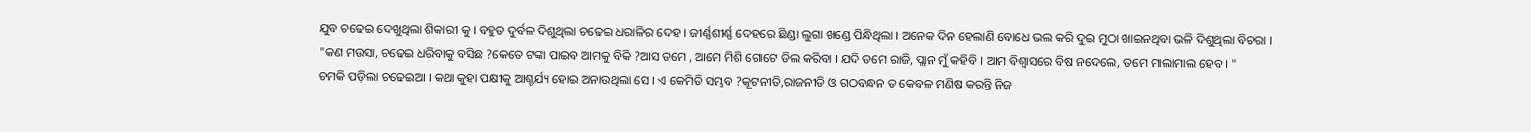ଯୁବ ଚଢେଇ ଦେଖୁଥିଲା ଶିକାରୀ କୁ । ବହୁତ ଦୁର୍ବଳ ଦିଶୁଥିଲା ଚଢେଇ ଧରାଳିର ଦେହ । ଜୀର୍ଣ୍ଣଶୀର୍ଣ୍ଣ ଦେହରେ ଛିଣ୍ଡା ଲୁଗା ଖଣ୍ଡେ ପିନ୍ଧିଥିଲା । ଅନେକ ଦିନ ହେଲାଣି ବୋଧେ ଭଲ କରି ଦୁଇ ମୁଠା ଖାଇନଥିବା ଭଳି ଦିଶୁଥିଲା ବିଚରା ।
"କଣ ମଉସା, ଚଢେଇ ଧରିବାକୁ ବସିଛ ?କେତେ ଟଙ୍କା ପାଇବ ଆମକୁ ବିକି ?ଆସ ତମେ , ଆମେ ମିଶି ଗୋଟେ ଡିଲ କରିବା । ଯଦି ତମେ ରାଜି, ପ୍ଲାନ ମୁଁ କହିବି । ଆମ ବିଶ୍ଵାସରେ ବିଷ ନଦେଲେ, ତମେ ମାଲାମାଲ ହେବ । "
ଚମକି ପଡ଼ିଲା ଚଢେଇଆ । କଥା କୁହା ପକ୍ଷୀକୁ ଆଶ୍ଚର୍ଯ୍ୟ ହୋଇ ଅନାଉଥିଲା ସେ । ଏ କେମିତି ସମ୍ଭବ ?କୂଟନୀତି,ରାଜନୀତି ଓ ଗଠବନ୍ଧନ ତ କେବଳ ମଣିଷ କରନ୍ତି ନିଜ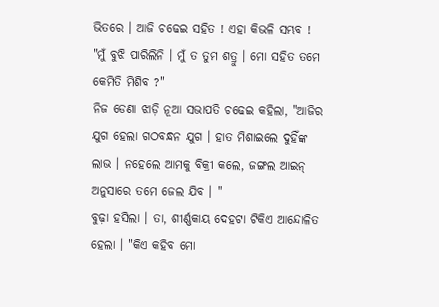ଭିତରେ । ଆଜି ଚଢେଇ ସହିତ ! ଏହା କିଭଳି ସମ୍ଭବ !
"ମୁଁ ବୁଝି ପାରିଲିନି । ମୁଁ ତ ତୁମ ଶତ୍ରୁ । ମୋ ସହିତ ତମେ କେମିତି ମିଶିବ ?"
ନିଜ ଡେଣା ଝାଡ଼ି ନୂଆ ସଭାପତି ଚଢେଇ କହିଲା, "ଆଜିର ଯୁଗ ହେଲା ଗଠବନ୍ଧନ ଯୁଗ । ହାତ ମିଶାଇଲେ ଦୁହିଁଙ୍କ ଲାଭ । ନହେଲେ ଆମକୁ ବିକ୍ରୀ କଲେ, ଜଙ୍ଗଲ ଆଇନ୍ ଅନୁସାରେ ତମେ ଜେଲ ଯିବ । "
ବୁଢ଼ା ହସିଲା । ତା, ଶୀର୍ଣ୍ଣକାୟ ଦେହଟା ଟିକିଏ ଆନ୍ଦୋଳିତ ହେଲା । "କିଏ କହିବ ମୋ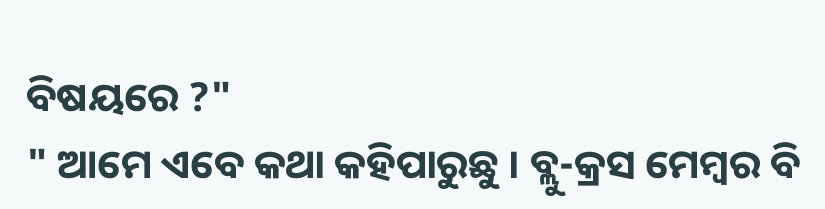ବିଷୟରେ ?"
" ଆମେ ଏବେ କଥା କହିପାରୁଛୁ । ବ୍ଲୁ-କ୍ରସ ମେମ୍ବର ବି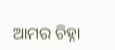ଆମର ଚିହ୍ନା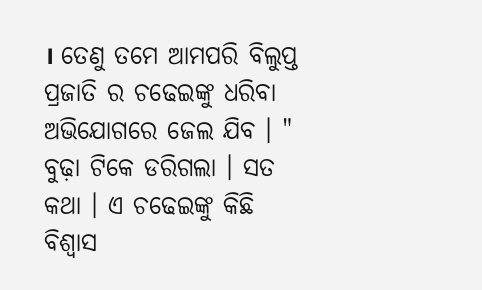। ତେଣୁ ତମେ ଆମପରି ବିଲୁପ୍ତ ପ୍ରଜାତି ର ଚଢେଇଙ୍କୁ ଧରିବା ଅଭିଯୋଗରେ ଜେଲ ଯିବ । "
ବୁଢ଼ା ଟିକେ ଡରିଗଲା । ସତ କଥା । ଏ ଚଢେଇଙ୍କୁ କିଛି ବିଶ୍ବାସ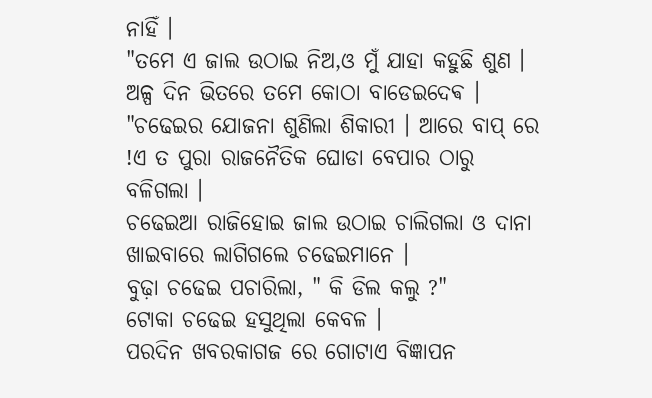ନାହିଁ ।
"ତମେ ଏ ଜାଲ ଉଠାଇ ନିଅ,ଓ ମୁଁ ଯାହା କହୁଛି ଶୁଣ । ଅଳ୍ପ ଦିନ ଭିତରେ ତମେ କୋଠା ବାଡେଇଦେଵ । "ଚଢେଇର ଯୋଜନା ଶୁଣିଲା ଶିକାରୀ । ଆରେ ବାପ୍ ରେ !ଏ ତ ପୁରା ରାଜନୈତିକ ଘୋଡା ବେପାର ଠାରୁ ବଳିଗଲା ।
ଚଢେଇଆ ରାଜିହୋଇ ଜାଲ ଉଠାଇ ଚାଲିଗଲା ଓ ଦାନା ଖାଇବାରେ ଲାଗିଗଲେ ଚଢେଇମାନେ ।
ବୁଢ଼ା ଚଢେଇ ପଚାରିଲା, " କି ଡିଲ କଲୁ ?"
ଟୋକା ଚଢେଇ ହସୁଥିଲା କେବଳ ।
ପରଦିନ ଖବରକାଗଜ ରେ ଗୋଟାଏ ବିଜ୍ଞାପନ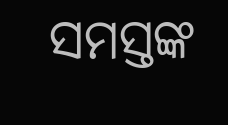ସମସ୍ତଙ୍କ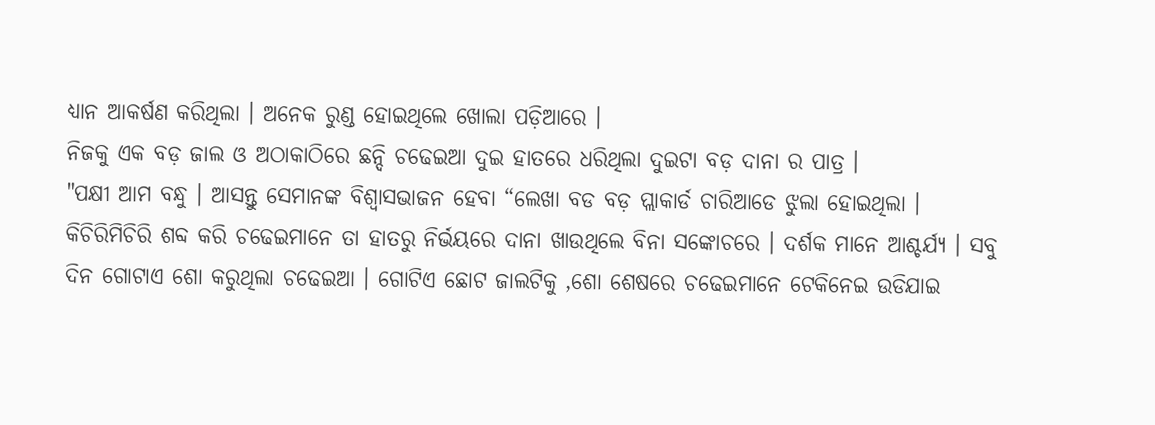ଧ୍ୟାନ ଆକର୍ଷଣ କରିଥିଲା । ଅନେକ ରୁଣ୍ଡ ହୋଇଥିଲେ ଖୋଲା ପଡ଼ିଆରେ ।
ନିଜକୁ ଏକ ବଡ଼ ଜାଲ ଓ ଅଠାକାଠିରେ ଛନ୍ଦି ଚଢେଇଆ ଦୁଇ ହାତରେ ଧରିଥିଲା ଦୁଇଟା ବଡ଼ ଦାନା ର ପାତ୍ର ।
"ପକ୍ଷୀ ଆମ ବନ୍ଧୁ । ଆସନ୍ତୁ ସେମାନଙ୍କ ବିଶ୍ବାସଭାଜନ ହେବା “ଲେଖା ବଡ ବଡ଼ ପ୍ଲାକାର୍ଡ ଚାରିଆଡେ ଝୁଲା ହୋଇଥିଲା । କିଚିରିମିଚିରି ଶବ୍ଦ କରି ଚଢେଇମାନେ ତା ହାତରୁ ନିର୍ଭୟରେ ଦାନା ଖାଉଥିଲେ ବିନା ସଙ୍କୋଚରେ । ଦର୍ଶକ ମାନେ ଆଶ୍ଚର୍ଯ୍ୟ । ସବୁ ଦିନ ଗୋଟାଏ ଶୋ କରୁଥିଲା ଚଢେଇଆ । ଗୋଟିଏ ଛୋଟ ଜାଲଟିକୁ ,ଶୋ ଶେଷରେ ଚଢେଇମାନେ ଟେକିନେଇ ଉଡିଯାଇ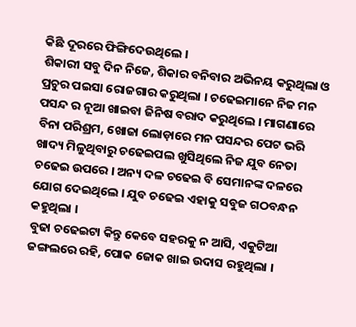କିଛି ଦୂରରେ ଫିଙ୍ଗିଦେଉଥିଲେ ।
ଶିକାରୀ ସବୁ ଦିନ ନିଜେ, ଶିକାର ବନିବାର ଅଭିନୟ କରୁଥିଲା ଓ ପ୍ରଚୁର ପଇସା ରୋଜଗାର କରୁଥିଲା । ଚଢେଇମାନେ ନିଜ ମନ ପସନ୍ଦ ର ନୂଆ ଖାଇବା ଜିନିଷ ବରାଦ କରୁଥିଲେ । ମାଗଣାରେ ବିନା ପରିଶ୍ରମ, ଖୋଜା ଲୋଡ଼ାରେ ମନ ପସନ୍ଦର ପେଟ ଭରି ଖାଦ୍ୟ ମିଳୁଥିବାରୁ ଚଢେଇପଲ ଖୁସିଥିଲେ ନିଜ ଯୁବ ନେତା ଚଢେଇ ଉପରେ । ଅନ୍ୟ ଦଳ ଚଢେଇ ବି ସେମାନଙ୍କ ଦଳରେ ଯୋଗ ଦେଇଥିଲେ । ଯୁବ ଚଢେଇ ଏହାକୁ ସବୁଜ ଗଠବନ୍ଧନ କହୁଥିଲା ।
ବୁଢା ଚଢେଇଟା କିନ୍ତୁ କେବେ ସହରକୁ ନ ଆସି, ଏକୁଟିଆ ଜଙ୍ଗଲରେ ରହି, ପୋକ ଜୋକ ଖାଇ ଉଦାସ ରହୁଥିଲା ।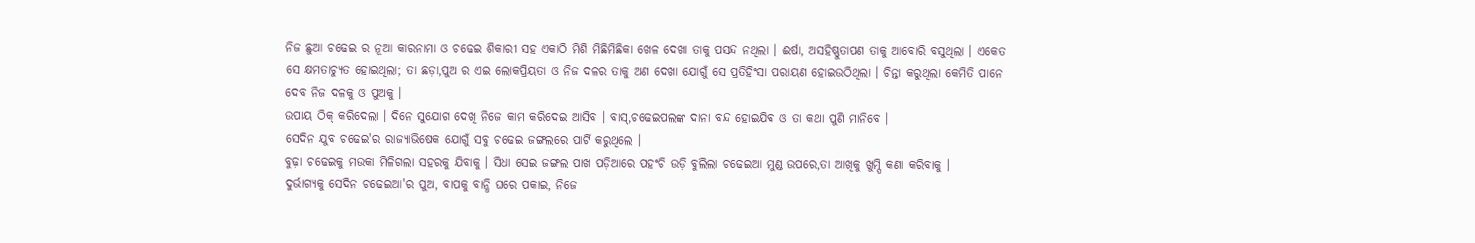ନିଜ ଛୁଆ ଚଢେଇ ର ନୂଆ କାରନାମା ଓ ଚଢେଇ ଶିକାରୀ ସହ ଏକାଠି ମିଶି ମିଛିମିଛିକା ଖେଳ ଦେଖା ତାକୁ ପସନ୍ଦ ନଥିଲା । ଈର୍ଷା, ଅସହିଷ୍ଣୁତାପଣ ତାକୁ ଆବୋରି ବସୁଥିଲା । ଏକେତ ସେ କ୍ଷମତାଚ୍ୟୁତ ହୋଇଥିଲା; ତା ଛଡ଼ା,ପୁଅ ର ଏଇ ଲୋକପ୍ରିୟତା ଓ ନିଜ ଦଳର ତାକୁ ଅଣ ଦେଖା ଯୋଗୁଁ ସେ ପ୍ରତିହିଂସା ପରାୟଣ ହୋଇଉଠିଥିଲା । ଚିନ୍ତା କରୁଥିଲା କେମିତି ପାନେ ଦେବ ନିଜ ଦଳକୁ ଓ ପୁଅକୁ ।
ଉପାୟ ଠିକ୍ କରିଦେଲା । ଦିନେ ସୁଯୋଗ ଦେଖି ନିଜେ କାମ କରିଦେଇ ଆସିବ । ବାସ୍,ଚଢେଇପଲଙ୍କ ଦାନା ବନ୍ଦ ହୋଇଯିଵ ଓ ତା କଥା ପୁଣି ମାନିବେ ।
ସେଦିନ ଯୁବ ଚଢେଇ'ର ରାଜ୍ୟାଭିଷେକ ଯୋଗୁଁ ସବୁ ଚଢେଇ ଜଙ୍ଗଲରେ ପାର୍ଟି କରୁଥିଲେ ।
ବୁଢ଼ା ଚଢେଇକୁ ମଉକା ମିଳିଗଲା ସହରକୁ ଯିବାକୁ । ସିଧା ସେଇ ଜଙ୍ଗଲ ପାଖ ପଡ଼ିଆରେ ପହଂଚି ଉଡ଼ି ବୁଲିଲା ଚଢେଇଆ ମୁଣ୍ଡ ଉପରେ,ତା ଆଖିକୁ ଖୁମ୍ପି କଣା କରିବାକୁ ।
ଦୁର୍ଭାଗ୍ୟକୁ ସେଦିନ ଚଢେଇଆ'ର ପୁଅ, ବାପକୁ ବାନ୍ଧି ଘରେ ପକାଇ, ନିଜେ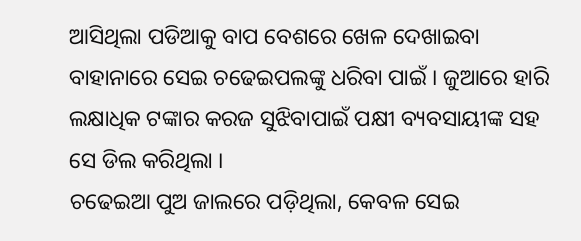ଆସିଥିଲା ପଡିଆକୁ ବାପ ବେଶରେ ଖେଳ ଦେଖାଇବା ବାହାନାରେ ସେଇ ଚଢେଇପଲଙ୍କୁ ଧରିବା ପାଇଁ । ଜୁଆରେ ହାରି ଲକ୍ଷାଧିକ ଟଙ୍କାର କରଜ ସୁଝିବାପାଇଁ ପକ୍ଷୀ ବ୍ୟବସାୟୀଙ୍କ ସହ ସେ ଡିଲ କରିଥିଲା ।
ଚଢେଇଆ ପୁଅ ଜାଲରେ ପଡ଼ିଥିଲା, କେବଳ ସେଇ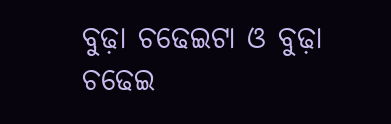ବୁଢ଼ା ଚଢେଇଟା ଓ ବୁଢ଼ା ଚଢେଇ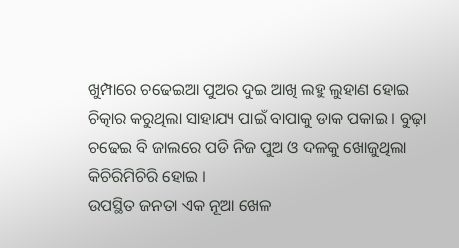ଖୁମ୍ପାରେ ଚଢେଇଆ ପୁଅର ଦୁଇ ଆଖି ଲହୁ ଲୁହାଣ ହୋଇ ଚିତ୍କାର କରୁଥିଲା ସାହାଯ୍ୟ ପାଇଁ ବାପାକୁ ଡାକ ପକାଇ । ବୁଢ଼ା ଚଢେଇ ବି ଜାଲରେ ପଡି ନିଜ ପୁଅ ଓ ଦଳକୁ ଖୋଜୁଥିଲା କିଚିରିମିଚିରି ହୋଇ ।
ଉପସ୍ଥିତ ଜନତା ଏକ ନୂଆ ଖେଳ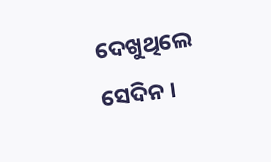ଦେଖୁଥିଲେ ସେଦିନ ।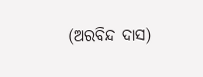(ଅରବିନ୍ଦ ଦାସ)